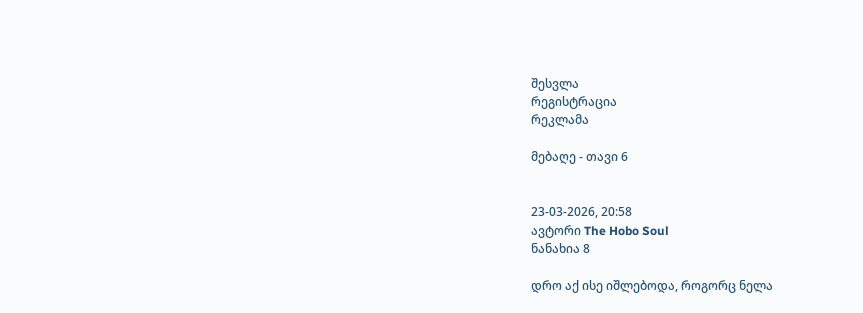შესვლა
რეგისტრაცია
რეკლამა

მებაღე - თავი 6


23-03-2026, 20:58
ავტორი The Hobo Soul
ნანახია 8

დრო აქ ისე იშლებოდა, როგორც ნელა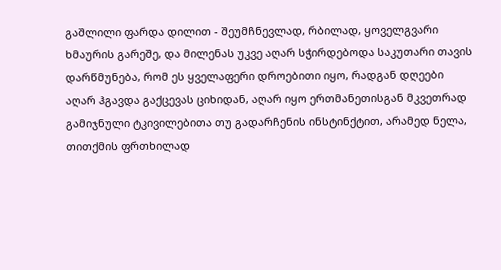გაშლილი ფარდა დილით - შეუმჩნევლად, რბილად, ყოველგვარი ხმაურის გარეშე, და მილენას უკვე აღარ სჭირდებოდა საკუთარი თავის დარწმუნება, რომ ეს ყველაფერი დროებითი იყო, რადგან დღეები აღარ ჰგავდა გაქცევას ციხიდან, აღარ იყო ერთმანეთისგან მკვეთრად გამიჯნული ტკივილებითა თუ გადარჩენის ინსტინქტით, არამედ ნელა, თითქმის ფრთხილად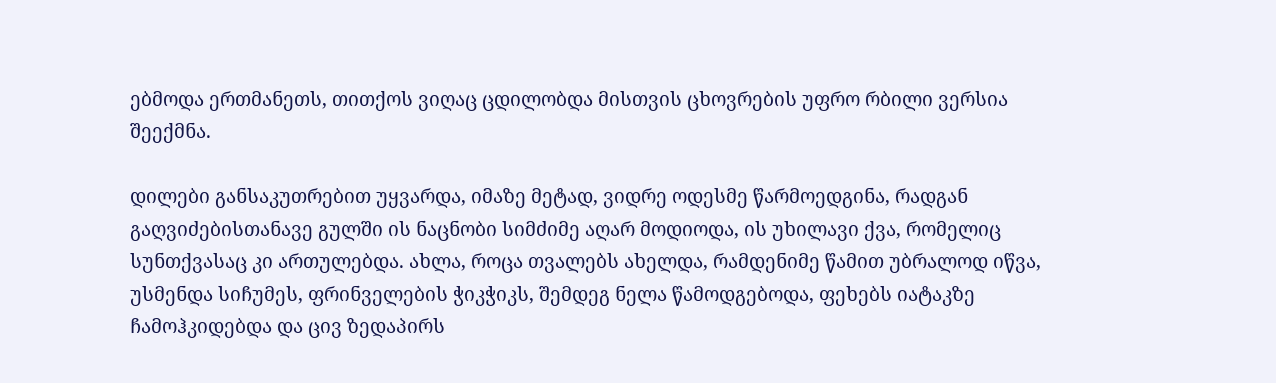ებმოდა ერთმანეთს, თითქოს ვიღაც ცდილობდა მისთვის ცხოვრების უფრო რბილი ვერსია შეექმნა.

დილები განსაკუთრებით უყვარდა, იმაზე მეტად, ვიდრე ოდესმე წარმოედგინა, რადგან გაღვიძებისთანავე გულში ის ნაცნობი სიმძიმე აღარ მოდიოდა, ის უხილავი ქვა, რომელიც სუნთქვასაც კი ართულებდა. ახლა, როცა თვალებს ახელდა, რამდენიმე წამით უბრალოდ იწვა, უსმენდა სიჩუმეს, ფრინველების ჭიკჭიკს, შემდეგ ნელა წამოდგებოდა, ფეხებს იატაკზე ჩამოჰკიდებდა და ცივ ზედაპირს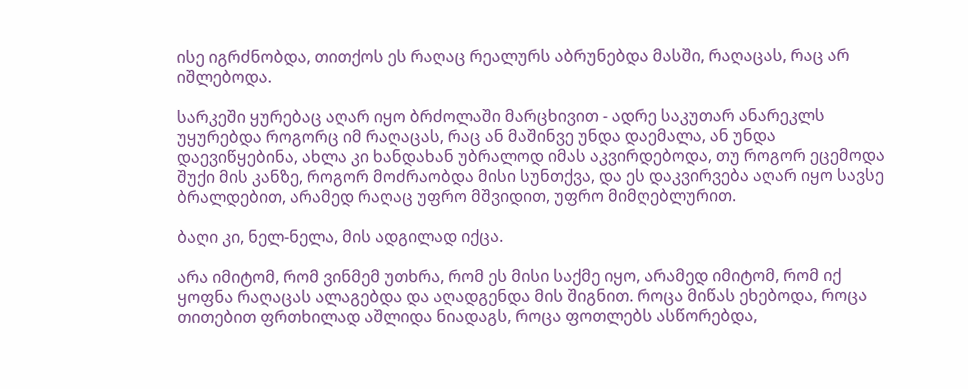ისე იგრძნობდა, თითქოს ეს რაღაც რეალურს აბრუნებდა მასში, რაღაცას, რაც არ იშლებოდა.

სარკეში ყურებაც აღარ იყო ბრძოლაში მარცხივით - ადრე საკუთარ ანარეკლს უყურებდა როგორც იმ რაღაცას, რაც ან მაშინვე უნდა დაემალა, ან უნდა დაევიწყებინა, ახლა კი ხანდახან უბრალოდ იმას აკვირდებოდა, თუ როგორ ეცემოდა შუქი მის კანზე, როგორ მოძრაობდა მისი სუნთქვა, და ეს დაკვირვება აღარ იყო სავსე ბრალდებით, არამედ რაღაც უფრო მშვიდით, უფრო მიმღებლურით.

ბაღი კი, ნელ-ნელა, მის ადგილად იქცა.

არა იმიტომ, რომ ვინმემ უთხრა, რომ ეს მისი საქმე იყო, არამედ იმიტომ, რომ იქ ყოფნა რაღაცას ალაგებდა და აღადგენდა მის შიგნით. როცა მიწას ეხებოდა, როცა თითებით ფრთხილად აშლიდა ნიადაგს, როცა ფოთლებს ასწორებდა,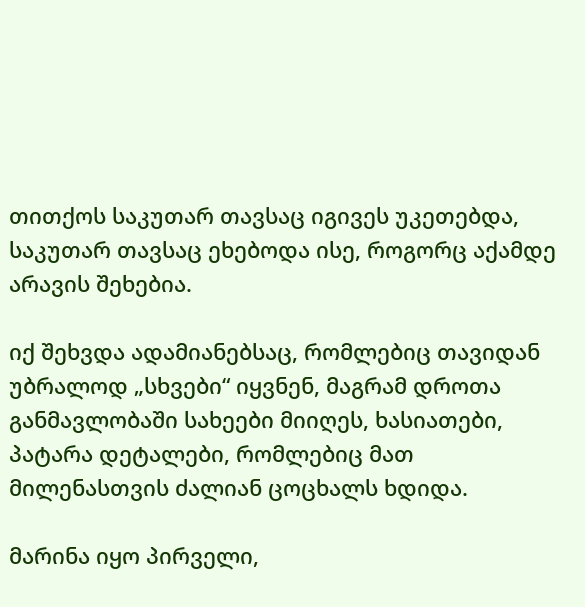თითქოს საკუთარ თავსაც იგივეს უკეთებდა, საკუთარ თავსაც ეხებოდა ისე, როგორც აქამდე არავის შეხებია.

იქ შეხვდა ადამიანებსაც, რომლებიც თავიდან უბრალოდ „სხვები“ იყვნენ, მაგრამ დროთა განმავლობაში სახეები მიიღეს, ხასიათები, პატარა დეტალები, რომლებიც მათ მილენასთვის ძალიან ცოცხალს ხდიდა.

მარინა იყო პირველი,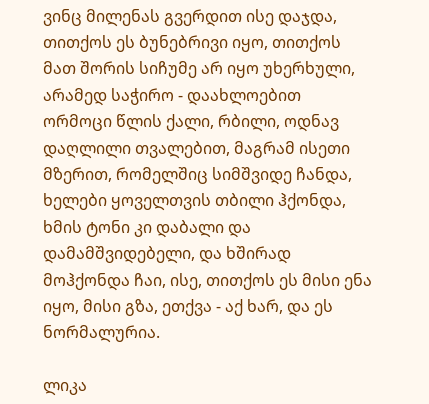ვინც მილენას გვერდით ისე დაჯდა, თითქოს ეს ბუნებრივი იყო, თითქოს მათ შორის სიჩუმე არ იყო უხერხული, არამედ საჭირო - დაახლოებით ორმოცი წლის ქალი, რბილი, ოდნავ დაღლილი თვალებით, მაგრამ ისეთი მზერით, რომელშიც სიმშვიდე ჩანდა, ხელები ყოველთვის თბილი ჰქონდა, ხმის ტონი კი დაბალი და დამამშვიდებელი, და ხშირად მოჰქონდა ჩაი, ისე, თითქოს ეს მისი ენა იყო, მისი გზა, ეთქვა - აქ ხარ, და ეს ნორმალურია.

ლიკა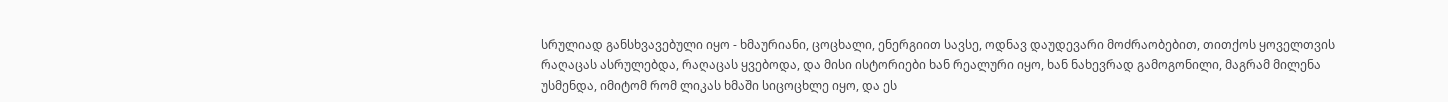სრულიად განსხვავებული იყო - ხმაურიანი, ცოცხალი, ენერგიით სავსე, ოდნავ დაუდევარი მოძრაობებით, თითქოს ყოველთვის რაღაცას ასრულებდა, რაღაცას ყვებოდა, და მისი ისტორიები ხან რეალური იყო, ხან ნახევრად გამოგონილი, მაგრამ მილენა უსმენდა, იმიტომ რომ ლიკას ხმაში სიცოცხლე იყო, და ეს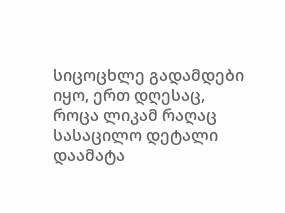სიცოცხლე გადამდები იყო, ერთ დღესაც, როცა ლიკამ რაღაც სასაცილო დეტალი დაამატა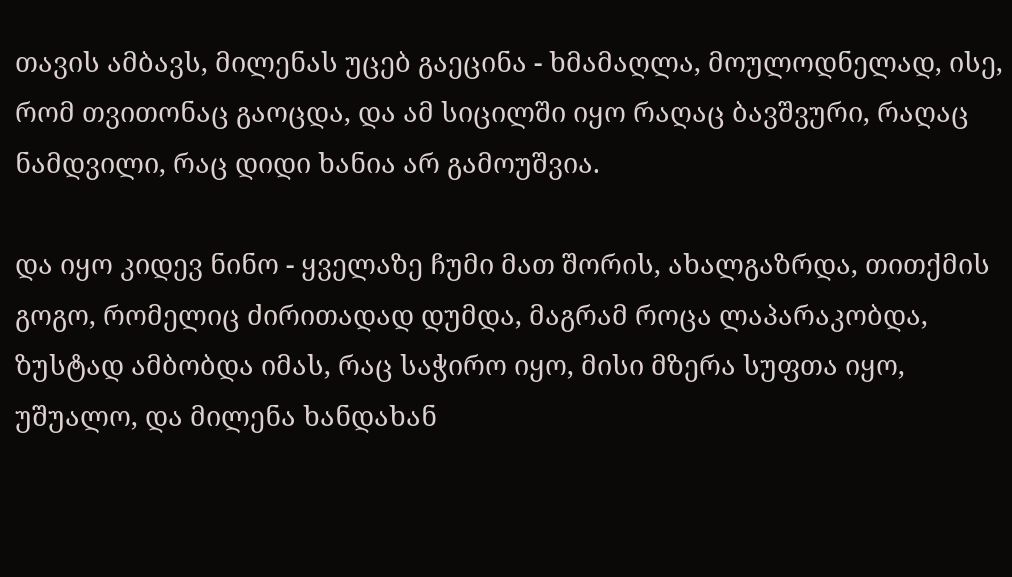თავის ამბავს, მილენას უცებ გაეცინა - ხმამაღლა, მოულოდნელად, ისე, რომ თვითონაც გაოცდა, და ამ სიცილში იყო რაღაც ბავშვური, რაღაც ნამდვილი, რაც დიდი ხანია არ გამოუშვია.

და იყო კიდევ ნინო - ყველაზე ჩუმი მათ შორის, ახალგაზრდა, თითქმის გოგო, რომელიც ძირითადად დუმდა, მაგრამ როცა ლაპარაკობდა, ზუსტად ამბობდა იმას, რაც საჭირო იყო, მისი მზერა სუფთა იყო, უშუალო, და მილენა ხანდახან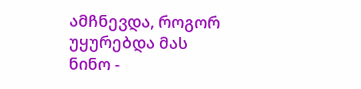ამჩნევდა, როგორ უყურებდა მას ნინო -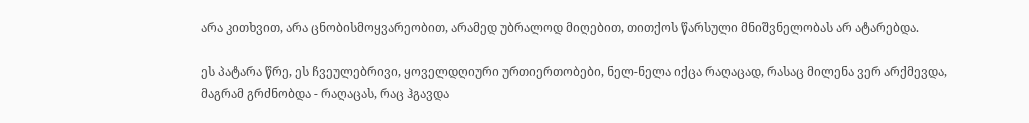არა კითხვით, არა ცნობისმოყვარეობით, არამედ უბრალოდ მიღებით, თითქოს წარსული მნიშვნელობას არ ატარებდა.

ეს პატარა წრე, ეს ჩვეულებრივი, ყოველდღიური ურთიერთობები, ნელ-ნელა იქცა რაღაცად, რასაც მილენა ვერ არქმევდა, მაგრამ გრძნობდა - რაღაცას, რაც ჰგავდა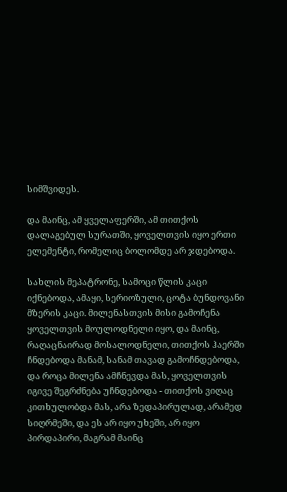სიმშვიდეს.

და მაინც, ამ ყველაფერში, ამ თითქოს დალაგებულ სურათში, ყოველთვის იყო ერთი ელემენტი, რომელიც ბოლომდე არ ჯდებოდა.

სახლის მეპატრონე, სამოცი წლის კაცი იქნებოდა, ამაყი, სერიოზული, ცოტა ბუნდოვანი მზერის კაცი. მილენასთვის მისი გამოჩენა ყოველთვის მოულოდნელი იყო, და მაინც, რაღაცნაირად მოსალოდნელი, თითქოს ჰაერში ჩნდებოდა მანამ, სანამ თავად გამოჩნდებოდა, და როცა მილენა ამჩნევდა მას, ყოველთვის იგივე შეგრძნება უჩნდებოდა - თითქოს ვიღაც კითხულობდა მას, არა ზედაპირულად, არამედ სიღრმეში, და ეს არ იყო უხეში, არ იყო პირდაპირი, მაგრამ მაინც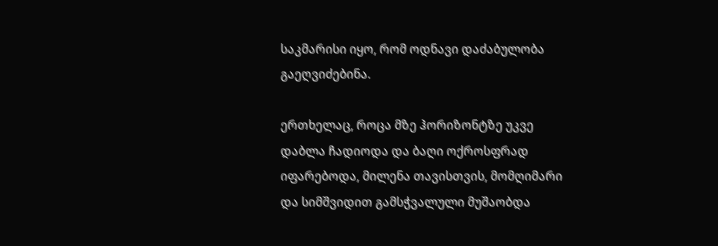საკმარისი იყო, რომ ოდნავი დაძაბულობა გაეღვიძებინა.

ერთხელაც, როცა მზე ჰორიზონტზე უკვე დაბლა ჩადიოდა და ბაღი ოქროსფრად იფარებოდა, მილენა თავისთვის, მომღიმარი და სიმშვიდით გამსჭვალული მუშაობდა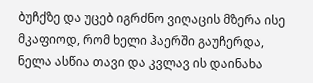ბუჩქზე და უცებ იგრძნო ვიღაცის მზერა ისე მკაფიოდ, რომ ხელი ჰაერში გაუჩერდა, ნელა ასწია თავი და კვლავ ის დაინახა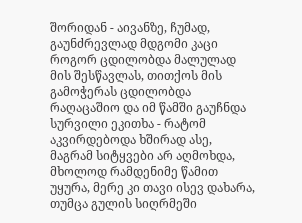შორიდან - აივანზე, ჩუმად, გაუნძრევლად მდგომი კაცი როგორ ცდილობდა მალულად მის შესწავლას, თითქოს მის გამოჭერას ცდილობდა რაღაცაშიო და იმ წამში გაუჩნდა სურვილი ეკითხა - რატომ აკვირდებოდა ხშირად ასე, მაგრამ სიტყვები არ აღმოხდა, მხოლოდ რამდენიმე წამით უყურა, მერე კი თავი ისევ დახარა, თუმცა გულის სიღრმეში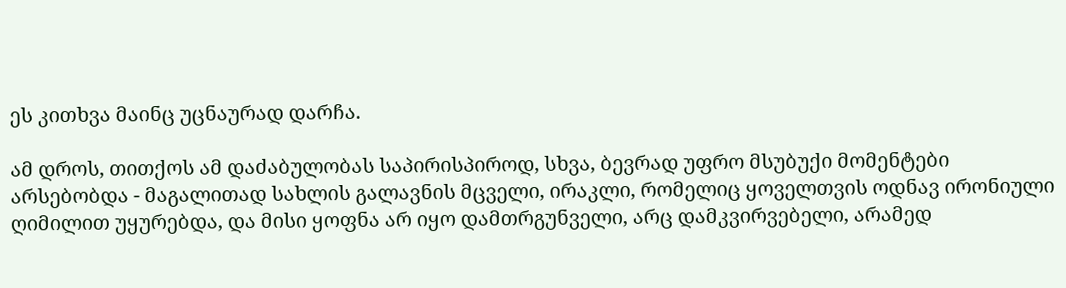ეს კითხვა მაინც უცნაურად დარჩა.

ამ დროს, თითქოს ამ დაძაბულობას საპირისპიროდ, სხვა, ბევრად უფრო მსუბუქი მომენტები არსებობდა - მაგალითად სახლის გალავნის მცველი, ირაკლი, რომელიც ყოველთვის ოდნავ ირონიული ღიმილით უყურებდა, და მისი ყოფნა არ იყო დამთრგუნველი, არც დამკვირვებელი, არამედ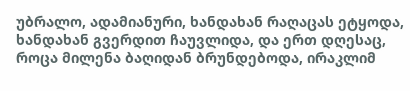უბრალო, ადამიანური, ხანდახან რაღაცას ეტყოდა, ხანდახან გვერდით ჩაუვლიდა, და ერთ დღესაც, როცა მილენა ბაღიდან ბრუნდებოდა, ირაკლიმ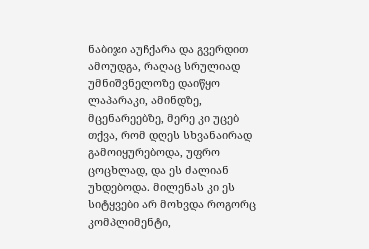ნაბიჯი აუჩქარა და გვერდით ამოუდგა, რაღაც სრულიად უმნიშვნელოზე დაიწყო ლაპარაკი, ამინდზე, მცენარეებზე, მერე კი უცებ თქვა, რომ დღეს სხვანაირად გამოიყურებოდა, უფრო ცოცხლად, და ეს ძალიან უხდებოდა. მილენას კი ეს სიტყვები არ მოხვდა როგორც კომპლიმენტი,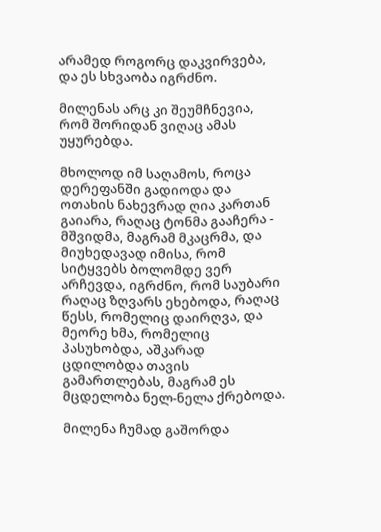არამედ როგორც დაკვირვება, და ეს სხვაობა იგრძნო.

მილენას არც კი შეუმჩნევია, რომ შორიდან ვიღაც ამას უყურებდა.

მხოლოდ იმ საღამოს, როცა დერეფანში გადიოდა და ოთახის ნახევრად ღია კართან გაიარა, რაღაც ტონმა გააჩერა - მშვიდმა, მაგრამ მკაცრმა, და მიუხედავად იმისა, რომ სიტყვებს ბოლომდე ვერ არჩევდა, იგრძნო, რომ საუბარი რაღაც ზღვარს ეხებოდა, რაღაც წესს, რომელიც დაირღვა, და მეორე ხმა, რომელიც პასუხობდა, აშკარად ცდილობდა თავის გამართლებას, მაგრამ ეს მცდელობა ნელ-ნელა ქრებოდა.

მილენა ჩუმად გაშორდა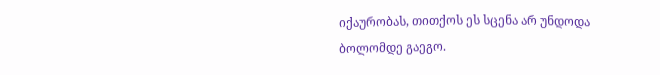იქაურობას, თითქოს ეს სცენა არ უნდოდა ბოლომდე გაეგო.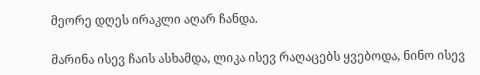მეორე დღეს ირაკლი აღარ ჩანდა.

მარინა ისევ ჩაის ასხამდა, ლიკა ისევ რაღაცებს ყვებოდა, ნინო ისევ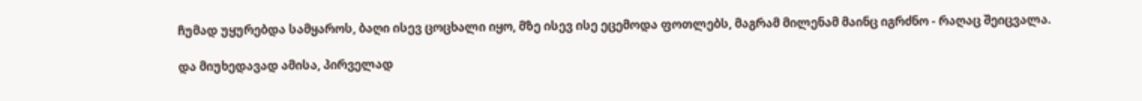ჩუმად უყურებდა სამყაროს, ბაღი ისევ ცოცხალი იყო, მზე ისევ ისე ეცემოდა ფოთლებს, მაგრამ მილენამ მაინც იგრძნო - რაღაც შეიცვალა.

და მიუხედავად ამისა, პირველად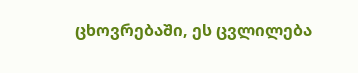ცხოვრებაში, ეს ცვლილება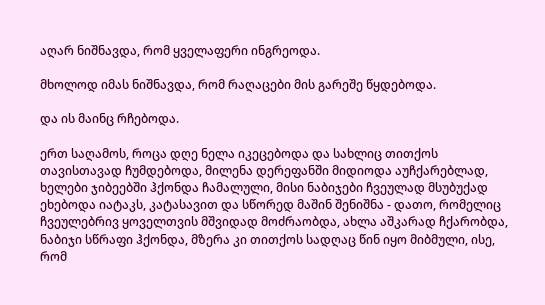აღარ ნიშნავდა, რომ ყველაფერი ინგრეოდა.

მხოლოდ იმას ნიშნავდა, რომ რაღაცები მის გარეშე წყდებოდა.

და ის მაინც რჩებოდა.

ერთ საღამოს, როცა დღე ნელა იკეცებოდა და სახლიც თითქოს თავისთავად ჩუმდებოდა, მილენა დერეფანში მიდიოდა აუჩქარებლად, ხელები ჯიბეებში ჰქონდა ჩამალული, მისი ნაბიჯები ჩვეულად მსუბუქად ეხებოდა იატაკს, კატასავით და სწორედ მაშინ შენიშნა - დათო, რომელიც ჩვეულებრივ ყოველთვის მშვიდად მოძრაობდა, ახლა აშკარად ჩქარობდა, ნაბიჯი სწრაფი ჰქონდა, მზერა კი თითქოს სადღაც წინ იყო მიბმული, ისე, რომ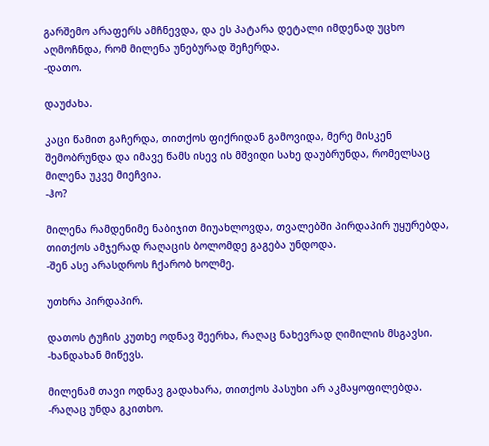გარშემო არაფერს ამჩნევდა, და ეს პატარა დეტალი იმდენად უცხო აღმოჩნდა, რომ მილენა უნებურად შეჩერდა.
-დათო.

დაუძახა.

კაცი წამით გაჩერდა, თითქოს ფიქრიდან გამოვიდა, მერე მისკენ შემობრუნდა და იმავე წამს ისევ ის მშვიდი სახე დაუბრუნდა, რომელსაც მილენა უკვე მიეჩვია.
-ჰო?

მილენა რამდენიმე ნაბიჯით მიუახლოვდა, თვალებში პირდაპირ უყურებდა, თითქოს ამჯერად რაღაცის ბოლომდე გაგება უნდოდა.
-შენ ასე არასდროს ჩქარობ ხოლმე.

უთხრა პირდაპირ.

დათოს ტუჩის კუთხე ოდნავ შეერხა, რაღაც ნახევრად ღიმილის მსგავსი.
-ხანდახან მიწევს.

მილენამ თავი ოდნავ გადახარა, თითქოს პასუხი არ აკმაყოფილებდა.
-რაღაც უნდა გკითხო.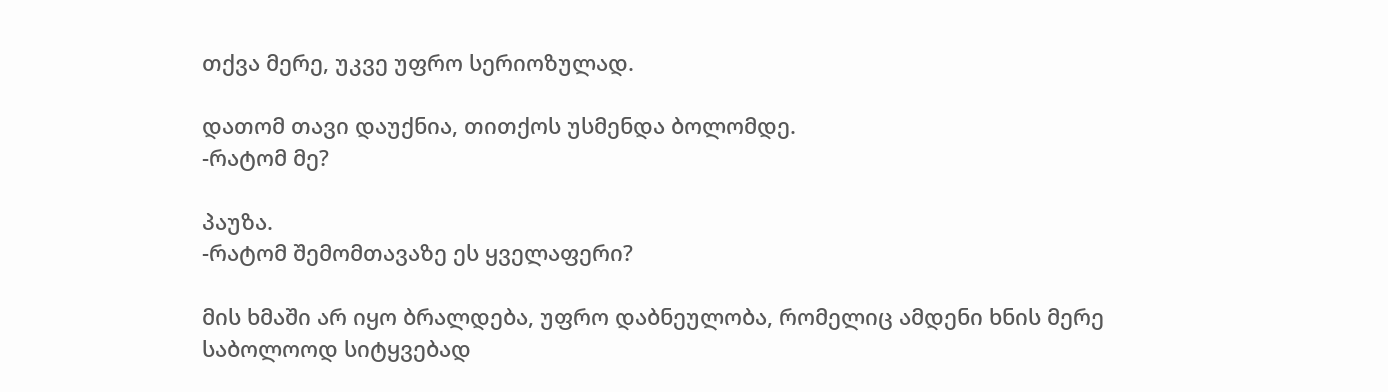თქვა მერე, უკვე უფრო სერიოზულად.

დათომ თავი დაუქნია, თითქოს უსმენდა ბოლომდე.
-რატომ მე?

პაუზა.
-რატომ შემომთავაზე ეს ყველაფერი?

მის ხმაში არ იყო ბრალდება, უფრო დაბნეულობა, რომელიც ამდენი ხნის მერე საბოლოოდ სიტყვებად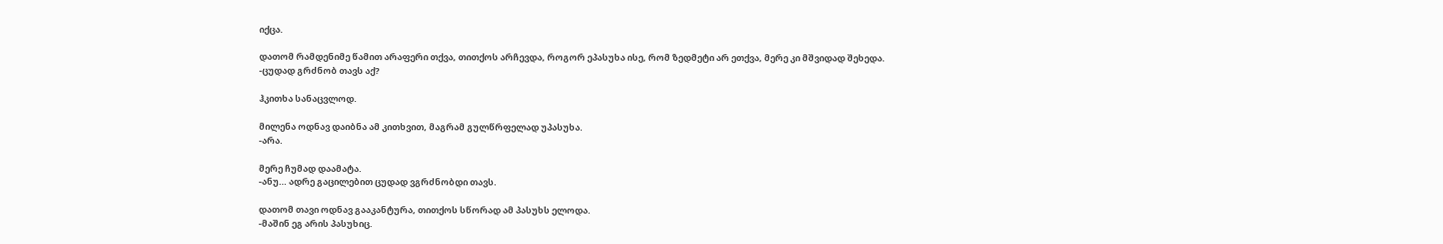იქცა.

დათომ რამდენიმე წამით არაფერი თქვა, თითქოს არჩევდა, როგორ ეპასუხა ისე, რომ ზედმეტი არ ეთქვა, მერე კი მშვიდად შეხედა.
-ცუდად გრძნობ თავს აქ?

ჰკითხა სანაცვლოდ.

მილენა ოდნავ დაიბნა ამ კითხვით, მაგრამ გულწრფელად უპასუხა.
-არა.

მერე ჩუმად დაამატა.
-ანუ… ადრე გაცილებით ცუდად ვგრძნობდი თავს.

დათომ თავი ოდნავ გააკანტურა, თითქოს სწორად ამ პასუხს ელოდა.
-მაშინ ეგ არის პასუხიც.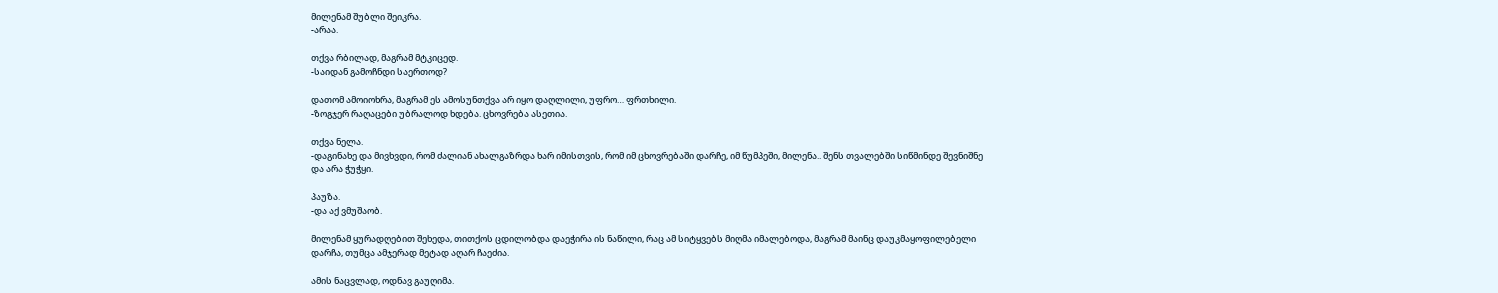მილენამ შუბლი შეიკრა.
-არაა.

თქვა რბილად, მაგრამ მტკიცედ.
-საიდან გამოჩნდი საერთოდ?

დათომ ამოიოხრა, მაგრამ ეს ამოსუნთქვა არ იყო დაღლილი, უფრო… ფრთხილი.
-ზოგჯერ რაღაცები უბრალოდ ხდება. ცხოვრება ასეთია.

თქვა ნელა.
-დაგინახე და მივხვდი, რომ ძალიან ახალგაზრდა ხარ იმისთვის, რომ იმ ცხოვრებაში დარჩე, იმ წუმპეში, მილენა.. შენს თვალებში სიწმინდე შევნიშნე და არა ჭუჭყი.

პაუზა.
-და აქ ვმუშაობ.

მილენამ ყურადღებით შეხედა, თითქოს ცდილობდა დაეჭირა ის ნაწილი, რაც ამ სიტყვებს მიღმა იმალებოდა, მაგრამ მაინც დაუკმაყოფილებელი დარჩა, თუმცა ამჯერად მეტად აღარ ჩაეძია.

ამის ნაცვლად, ოდნავ გაუღიმა.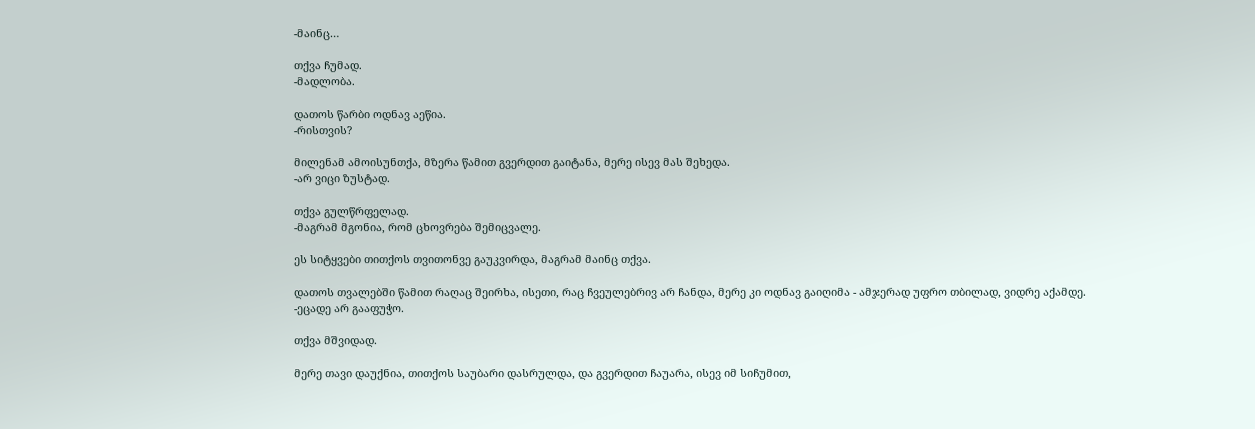-მაინც…

თქვა ჩუმად.
-მადლობა.

დათოს წარბი ოდნავ აეწია.
-რისთვის?

მილენამ ამოისუნთქა, მზერა წამით გვერდით გაიტანა, მერე ისევ მას შეხედა.
-არ ვიცი ზუსტად.

თქვა გულწრფელად.
-მაგრამ მგონია, რომ ცხოვრება შემიცვალე.

ეს სიტყვები თითქოს თვითონვე გაუკვირდა, მაგრამ მაინც თქვა.

დათოს თვალებში წამით რაღაც შეირხა, ისეთი, რაც ჩვეულებრივ არ ჩანდა, მერე კი ოდნავ გაიღიმა - ამჯერად უფრო თბილად, ვიდრე აქამდე.
-ეცადე არ გააფუჭო.

თქვა მშვიდად.

მერე თავი დაუქნია, თითქოს საუბარი დასრულდა, და გვერდით ჩაუარა, ისევ იმ სიჩუმით,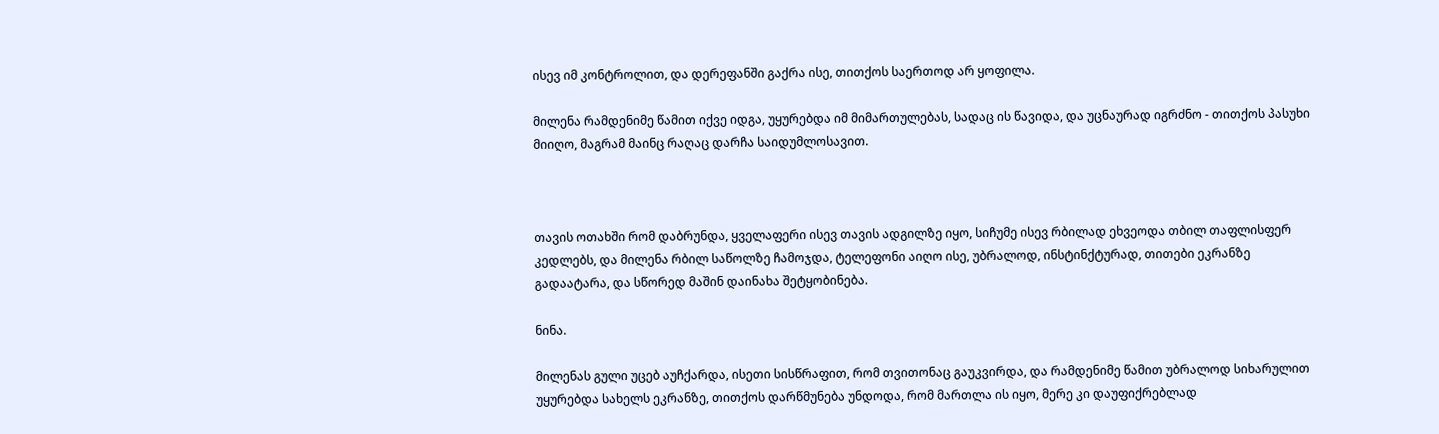ისევ იმ კონტროლით, და დერეფანში გაქრა ისე, თითქოს საერთოდ არ ყოფილა.

მილენა რამდენიმე წამით იქვე იდგა, უყურებდა იმ მიმართულებას, სადაც ის წავიდა, და უცნაურად იგრძნო - თითქოს პასუხი მიიღო, მაგრამ მაინც რაღაც დარჩა საიდუმლოსავით.



თავის ოთახში რომ დაბრუნდა, ყველაფერი ისევ თავის ადგილზე იყო, სიჩუმე ისევ რბილად ეხვეოდა თბილ თაფლისფერ კედლებს, და მილენა რბილ საწოლზე ჩამოჯდა, ტელეფონი აიღო ისე, უბრალოდ, ინსტინქტურად, თითები ეკრანზე გადაატარა, და სწორედ მაშინ დაინახა შეტყობინება.

ნინა.

მილენას გული უცებ აუჩქარდა, ისეთი სისწრაფით, რომ თვითონაც გაუკვირდა, და რამდენიმე წამით უბრალოდ სიხარულით უყურებდა სახელს ეკრანზე, თითქოს დარწმუნება უნდოდა, რომ მართლა ის იყო, მერე კი დაუფიქრებლად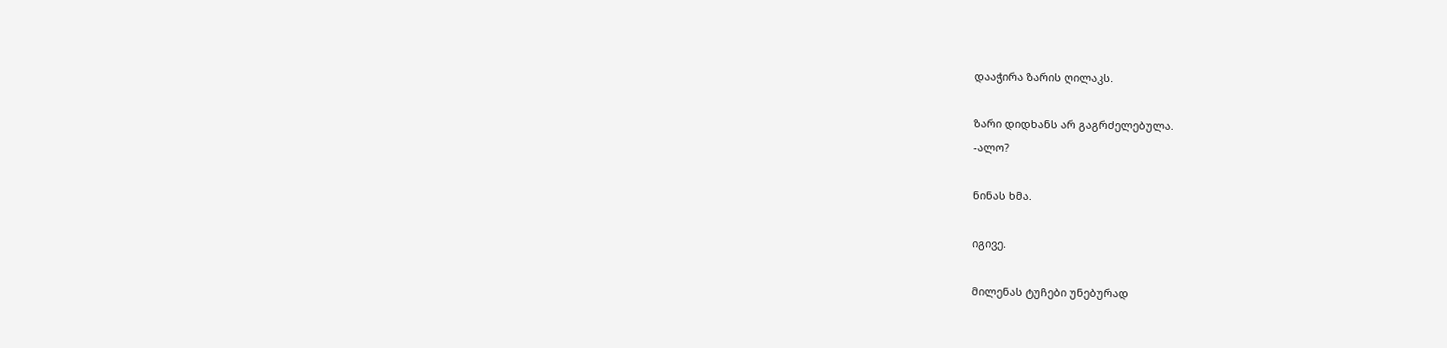დააჭირა ზარის ღილაკს.

ზარი დიდხანს არ გაგრძელებულა.
-ალო?

ნინას ხმა.

იგივე.

მილენას ტუჩები უნებურად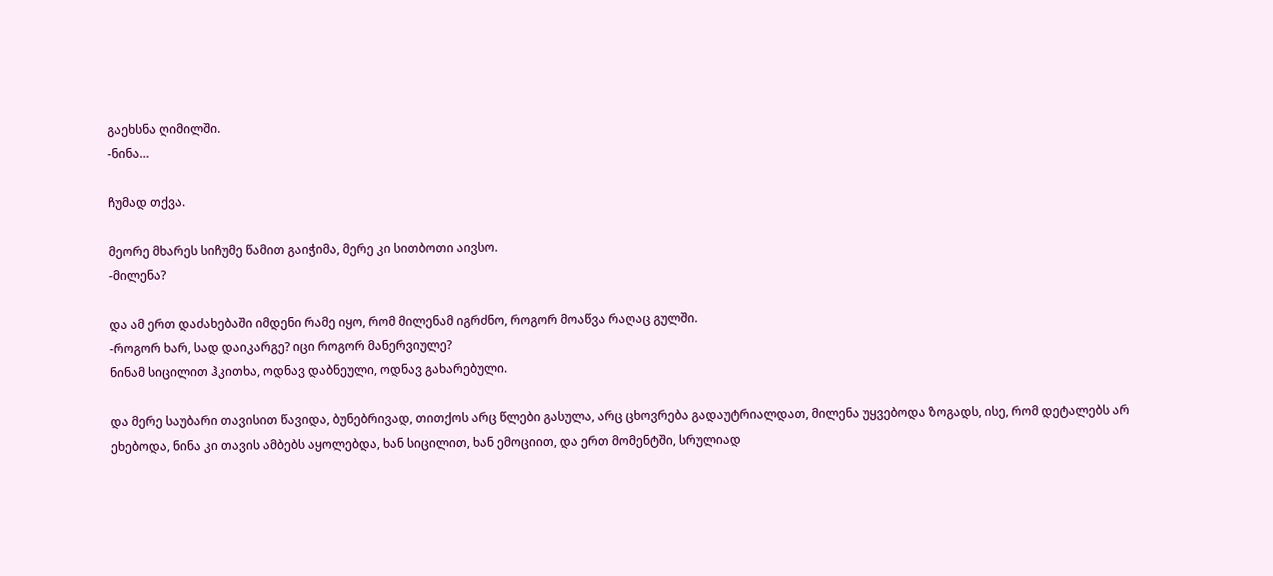გაეხსნა ღიმილში.
-ნინა…

ჩუმად თქვა.

მეორე მხარეს სიჩუმე წამით გაიჭიმა, მერე კი სითბოთი აივსო.
-მილენა?

და ამ ერთ დაძახებაში იმდენი რამე იყო, რომ მილენამ იგრძნო, როგორ მოაწვა რაღაც გულში.
-როგორ ხარ, სად დაიკარგე? იცი როგორ მანერვიულე?
ნინამ სიცილით ჰკითხა, ოდნავ დაბნეული, ოდნავ გახარებული.

და მერე საუბარი თავისით წავიდა, ბუნებრივად, თითქოს არც წლები გასულა, არც ცხოვრება გადაუტრიალდათ, მილენა უყვებოდა ზოგადს, ისე, რომ დეტალებს არ ეხებოდა, ნინა კი თავის ამბებს აყოლებდა, ხან სიცილით, ხან ემოციით, და ერთ მომენტში, სრულიად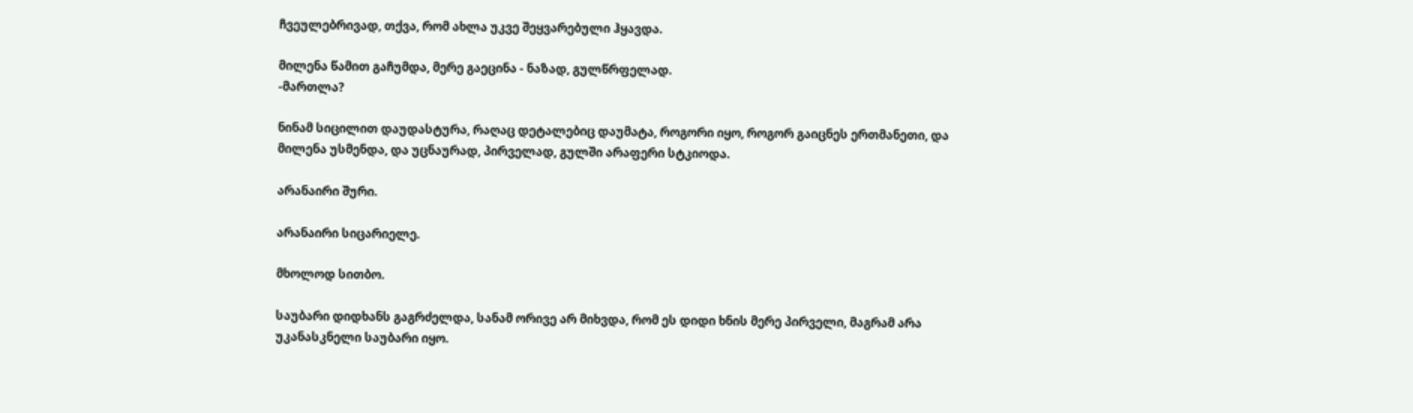ჩვეულებრივად, თქვა, რომ ახლა უკვე შეყვარებული ჰყავდა.

მილენა წამით გაჩუმდა, მერე გაეცინა - ნაზად, გულწრფელად.
-მართლა?

ნინამ სიცილით დაუდასტურა, რაღაც დეტალებიც დაუმატა, როგორი იყო, როგორ გაიცნეს ერთმანეთი, და მილენა უსმენდა, და უცნაურად, პირველად, გულში არაფერი სტკიოდა.

არანაირი შური.

არანაირი სიცარიელე.

მხოლოდ სითბო.

საუბარი დიდხანს გაგრძელდა, სანამ ორივე არ მიხვდა, რომ ეს დიდი ხნის მერე პირველი, მაგრამ არა უკანასკნელი საუბარი იყო.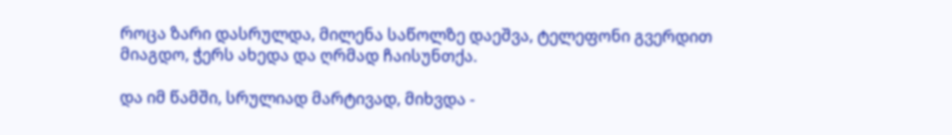როცა ზარი დასრულდა, მილენა საწოლზე დაეშვა, ტელეფონი გვერდით მიაგდო, ჭერს ახედა და ღრმად ჩაისუნთქა.

და იმ წამში, სრულიად მარტივად, მიხვდა -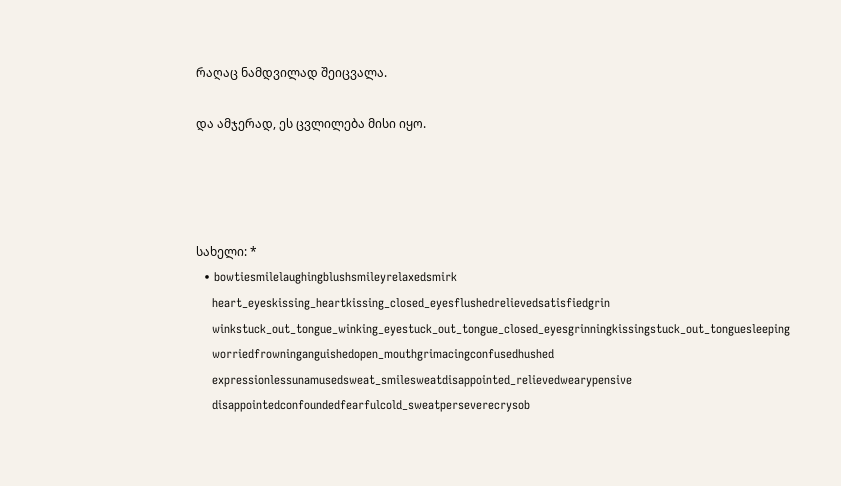რაღაც ნამდვილად შეიცვალა.

და ამჯერად, ეს ცვლილება მისი იყო.




სახელი: *
  • bowtiesmilelaughingblushsmileyrelaxedsmirk
    heart_eyeskissing_heartkissing_closed_eyesflushedrelievedsatisfiedgrin
    winkstuck_out_tongue_winking_eyestuck_out_tongue_closed_eyesgrinningkissingstuck_out_tonguesleeping
    worriedfrowninganguishedopen_mouthgrimacingconfusedhushed
    expressionlessunamusedsweat_smilesweatdisappointed_relievedwearypensive
    disappointedconfoundedfearfulcold_sweatperseverecrysob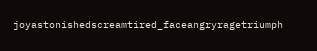joyastonishedscreamtired_faceangryragetriumph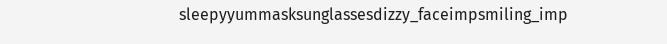sleepyyummasksunglassesdizzy_faceimpsmiling_imp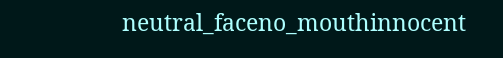neutral_faceno_mouthinnocent